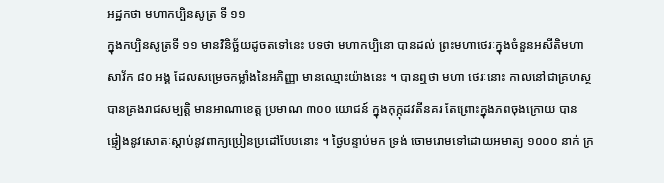អដ្ឋកថា មហាកប្បិនសូត្រ ទី ១១
ក្នុងកប្បិនសូត្រទី ១១ មានវិនិច្ឆ័យដូចតទៅនេះ បទថា មហាកប្បិនោ បានដល់ ព្រះមហាថេរៈក្នុងចំនួនអសីតិមហាសាវ័ក ៨០ អង្គ ដែលសម្រេចកម្លាំងនៃអភិញ្ញា មានឈ្មោះយ៉ាងនេះ ។ បានឮថា មហា ថេរៈនោះ កាលនៅជាគ្រហស្ថ បានគ្រងរាជសម្បត្តិ មានអាណាខេត្ត ប្រមាណ ៣០០ យោជន៍ ក្នុងកុក្កុដវតីនគរ តែព្រោះក្នុងភពចុងក្រោយ បាន ផ្ទៀងនូវសោតៈស្តាប់នូវពាក្យប្រៀនប្រដៅបែបនោះ ។ ថ្ងៃបន្ទាប់មក ទ្រង់ ចោមរោមទៅដោយអមាត្យ ១០០០ នាក់ ក្រ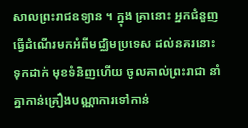សាលព្រះរាជឧទ្យាន ។ ក្នុង គ្រានោះ អ្នកជំនួញធ្វើដំណើរមកអំពីមជ្ឈិមប្រទេស ដល់នគរនោះ ទុកដាក់ មុខទំនិញហើយ ចូលគាល់ព្រះរាជា នាំគ្នាកាន់គ្រឿងបណ្ណាការទៅកាន់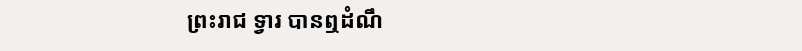ព្រះរាជ ទ្វារ បានឮដំណឹ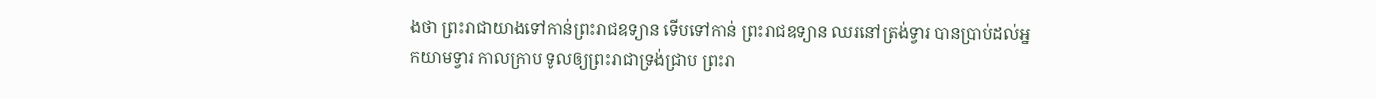ងថា ព្រះរាជាយាងទៅកាន់ព្រះរាជឧទ្យាន ទើបទៅកាន់ ព្រះរាជឧទ្យាន ឈរនៅត្រង់ទ្វារ បានប្រាប់ដល់អ្នកយាមទ្វារ កាលក្រាប ទូលឲ្យព្រះរាជាទ្រង់ជ្រាប ព្រះរា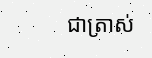ជាត្រាស់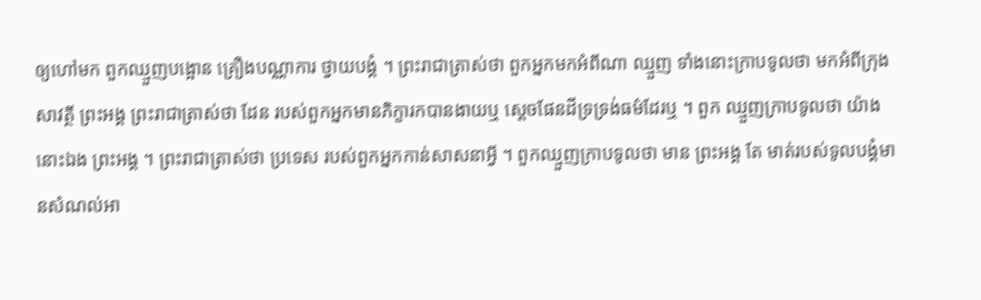ឲ្យហៅមក ពួកឈ្មួញបង្អោន គ្រឿងបណ្ណាការ ថ្វាយបង្គំ ។ ព្រះរាជាត្រាស់ថា ពួកអ្នកមកអំពីណា ឈ្មួញ ទាំងនោះក្រាបទូលថា មកអំពីក្រុងសាវត្ថី ព្រះអង្គ ព្រះរាជាត្រាស់ថា ដែន របស់ពួកអ្នកមានភិក្ខារកបានងាយឬ ស្តេចផែនដីទ្រទ្រង់ធម៌ដែរឬ ។ ពួក ឈ្មួញក្រាបទូលថា យ៉ាងនោះឯង ព្រះអង្គ ។ ព្រះរាជាត្រាស់ថា ប្រទេស របស់ពួកអ្នកកាន់សាសនាអ្វី ។ ពួកឈ្មួញក្រាបទូលថា មាន ព្រះអង្គ តែ មាត់របស់ទូលបង្គំមានសំណល់អា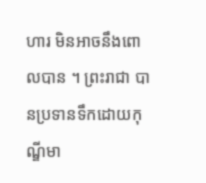ហារ មិនអាចនឹងពោលបាន ។ ព្រះរាជា បានប្រទានទឹកដោយកុណ្ឌីមា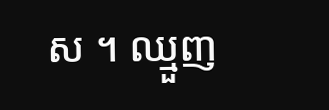ស ។ ឈ្មួញ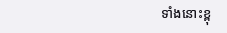ទាំងនោះខ្ពុ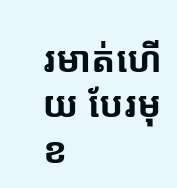រមាត់ហើយ បែរមុខ